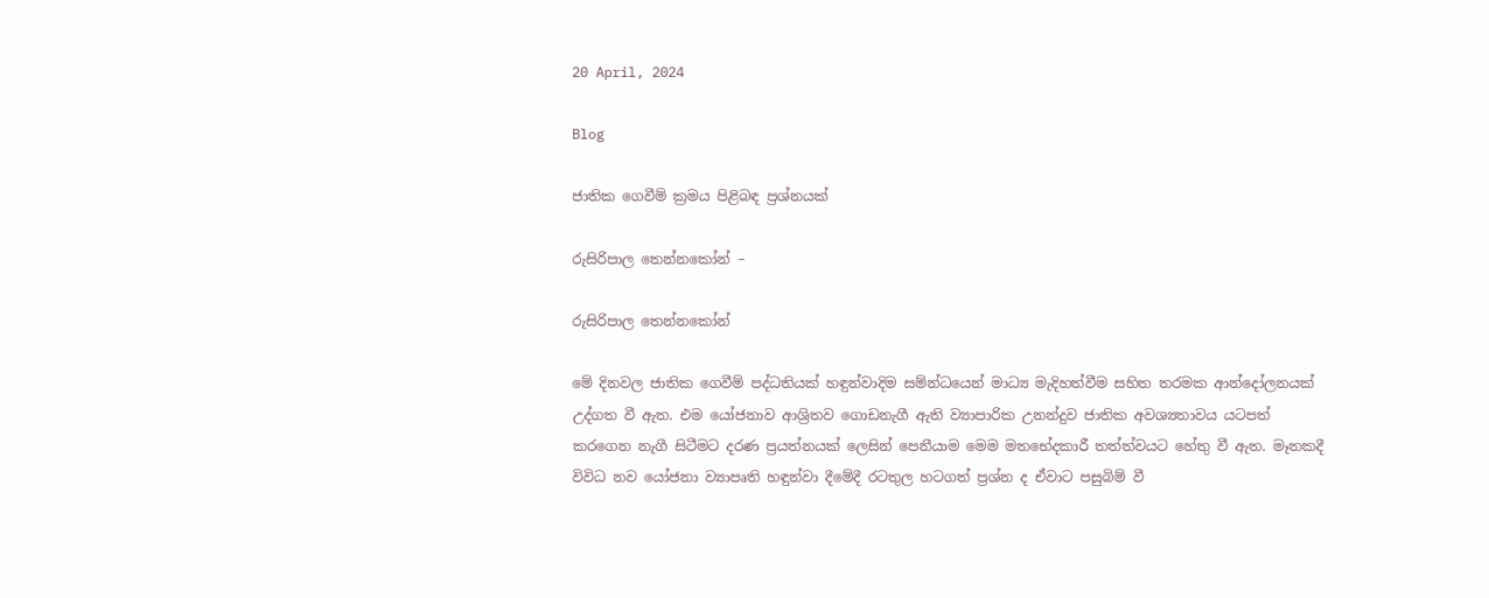20 April, 2024

Blog

ජාතික ගෙවීම් ක්‍රමය පිළිබඳ ප්‍රශ්නයක්

රුසිරිපාල තෙන්නකෝන් –

රුසිරිපාල තෙන්නකෝන්

මේ දිනවල ජාතික ගෙවීම් පද්ධතියක් හඳුන්වාදිම සම්න්ධයෙන් මාධ්‍ය මැදිහත්වීම සහිත තරමක ආන්දෝලනයක් උද්ගත වී ඇත. එම යෝජනාව ආශ්‍රිතව ගොඩනැගී ඇති ව්‍යාපාරික උනන්දුව ජාතික අවශ්‍යතාවය යටපත් කරගෙන නැගී සිටීමට දරණ ප්‍රයත්නයක් ලෙසින් පෙනීයාම මෙම මතභේදකාරී තත්ත්වයට හේතු වී ඇත. මෑතකදී විවිධ නව යෝජනා ව්‍යාපෘති හඳුන්වා දීමේදී රටතුල හටගත් ප්‍රශ්න ද ඒවාට පසුබිම් වී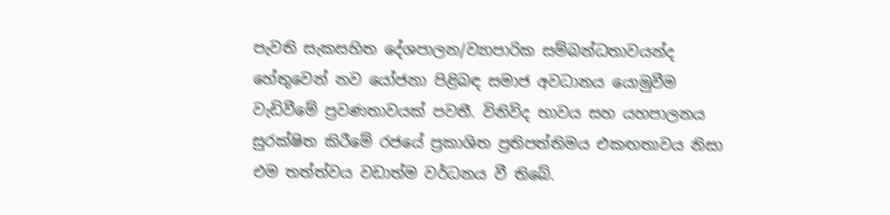පැවති සැකසහිත දේශපාලන/ව්‍යාපාරික සම්බන්ධතාවයන්ද හේතුවෙන් නව යෝජනා පිළිබඳ සමාජ අවධානය යොමුවීම වැඩිවීමේ ප්‍රවණතාවයක් පවතී. විනිවිද භාවය සහ යහපාලනය සුරක්ෂිත කිරීමේ රජයේ ප්‍රකාශිත ප්‍රතිපත්තිමය එකඟතාවය නිසා එම තත්ත්වය වඩාත්ම වර්ධනය වී තිබේ.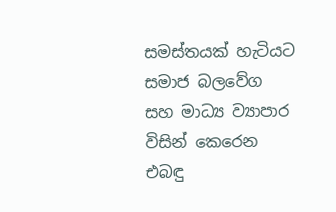සමස්තයක් හැටියට සමාජ බලවේග සහ මාධ්‍ය ව්‍යාපාර විසින් කෙරෙන එබඳු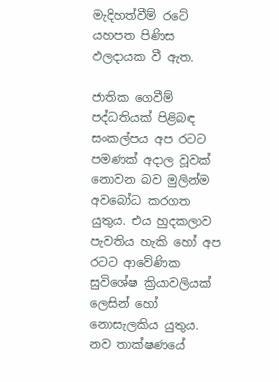මැදිහත්වීම් රටේ යහපත පිණිස ඵලදායක වී ඇත.

ජාතික ගෙවීම් පද්ධතියක් පිළිබඳ සංකල්පය අප රටට පමණක් අදාල වූවක් නොවන බව මුලින්ම අවබෝධ කරගත යුතුය. එය හුදකලාව පැවතිය හැකි හෝ අප රටට ආවේණික සුවිශේෂ ක්‍රියාවලියක් ලෙසින් හෝ නොසැලකිය යුතුය. නව තාක්ෂණයේ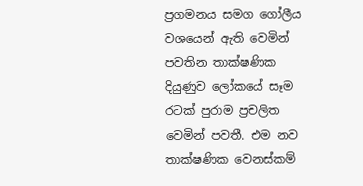ප්‍රගමනය සමග ගෝලීය වශයෙන් ඇති වෙමින් පවතින තාක්ෂණික දියුණුව ලෝකයේ සෑම රටක් පුරාම ප්‍රචලිත වෙමින් පවතී. එම නව තාක්ෂණික වෙනස්කම්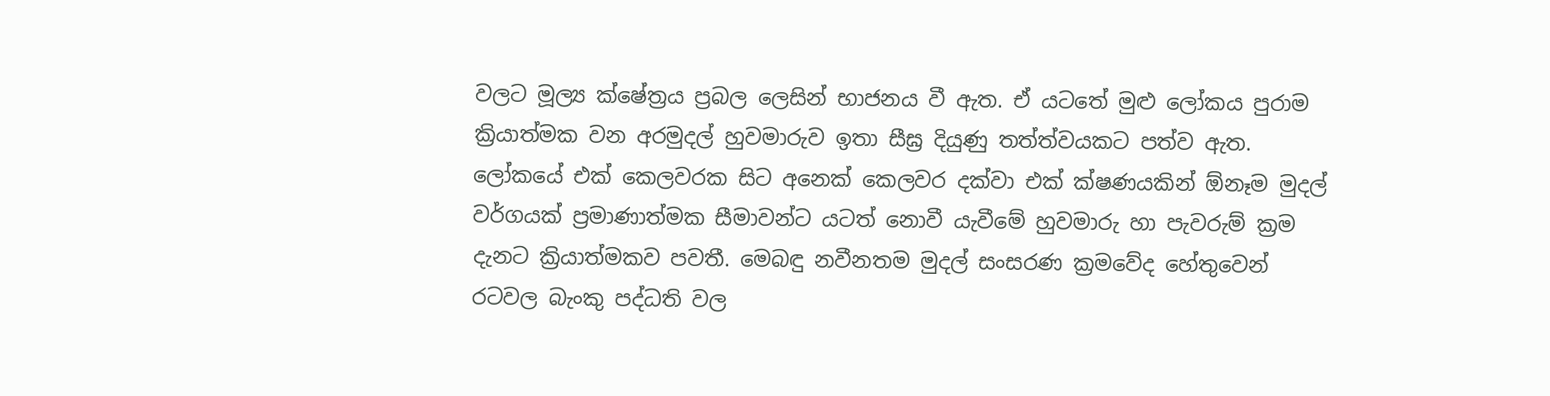වලට මූල්‍ය ක්ෂේත්‍රය ප්‍රබල ලෙසින් භාජනය වී ඇත. ඒ යටතේ මුළු ලෝකය පුරාම ක්‍රියාත්මක වන අරමුදල් හුවමාරුව ඉතා සීඝ්‍ර දියුණු තත්ත්වයකට පත්ව ඇත. ලෝකයේ එක් කෙලවරක සිට අනෙක් කෙලවර දක්වා එක් ක්ෂණයකින් ඕනෑම මුදල් වර්ගයක් ප්‍රමාණාත්මක සීමාවන්ට යටත් නොවී යැවීමේ හුවමාරු හා පැවරුම් ක්‍රම දැනට ක්‍රියාත්මකව පවතී. මෙබඳු නවීනතම මුදල් සංසරණ ක්‍රමවේද හේතුවෙන් රටවල බැංකු පද්ධති වල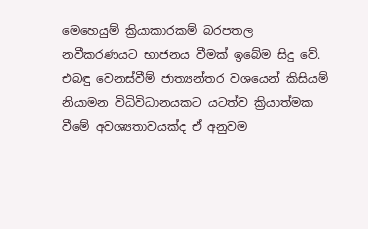මෙහෙයුම් ක්‍රියාකාරකම් බරපතල නවීකරණයට භාජනය වීමක් ඉබේම සිදු වේ. එබඳු වෙනස්වීම් ජාත්‍යන්තර වශයෙන් කිසියම් නියාමන විධිවිධානයකට යටත්ව ක්‍රියාත්මක වීමේ අවශ්‍යතාවයක්ද ඒ අනුවම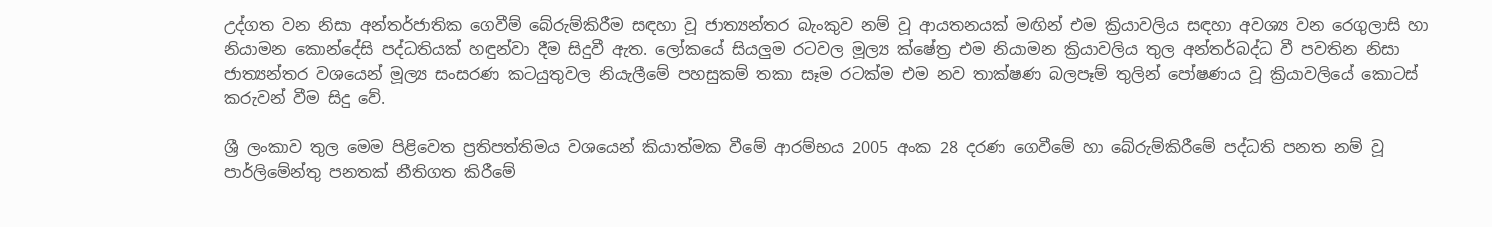උද්ගත වන නිසා අන්තර්ජාතික ගෙවීම් බේරුම්කිරීම සඳහා වූ ජාත්‍යන්තර බැංකුව නම් වූ ආයතනයක් මඟින් එම ක්‍රියාවලිය සඳහා අවශ්‍ය වන රෙගුලාසි හා නියාමන කොන්දේසි පද්ධතියක් හඳුන්වා දීම සිදුවී ඇත. ලෝකයේ සියලුම රටවල මූල්‍ය ක්ෂේත්‍ර එම නියාමන ක්‍රියාවලිය තුල අන්තර්බද්ධ වී පවතින නිසා ජාත්‍යන්තර වශයෙන් මූල්‍ය සංසරණ කටයුතුවල නියැලීමේ පහසුකම් තකා සෑම රටක්ම එම නව තාක්ෂණ බලපෑම් තුලින් පෝෂණය වූ ක්‍රියාවලියේ කොටස් කරුවන් වීම සිදු වේ.

ශ්‍රී ලංකාව තුල මෙම පිළිවෙත ප්‍රතිපත්තිමය වශයෙන් කියාත්මක වීමේ ආරම්භය 2005 අංක 28 දරණ ගෙවීමේ හා බේරුම්කිරීමේ පද්ධති පනත නම් වූ පාර්ලිමේන්තු පනතක් නීතිගත කිරීමේ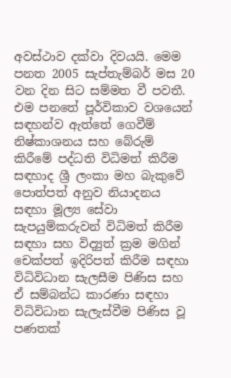අවස්ථාව දක්වා දිවයයි. මෙම පනත 2005 සැප්තැම්බර් මස 20 වන දින සිට සම්මත වී පවතී. එම පනතේ පූර්විකාව වශයෙන් සඳහන්ව ඇත්තේ ගෙවීම් නිෂ්කාශනය සහ බේරුම් කිරීමේ පද්ධති විධිමත් කිරීම සඳහාද ශ්‍රී ලංකා මහ බැකුවේ පොත්පත් අනුව නියාදනය සඳහා මූල්‍ය සේවා සැපයුම්කරුවන් විධිමත් කිරීම සඳහා සහ විද්‍යුත් ක්‍රම මගින් චෙක්පත් ඉදිරිපත් කිරීම සඳහා විධිවිධාන සැලසීම පිණිස සහ ඒ සම්බන්ධ කාරණා සඳහා විධිවිධාන සැලැස්වීම පිණිස වූ පණතක්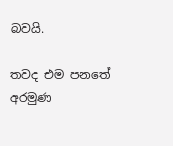බවයි.

තවද එම පනතේ අරමුණ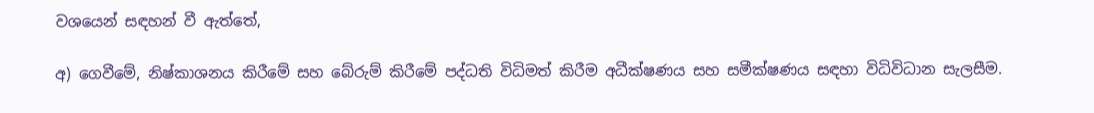වශයෙන් සඳහන් වී ඇත්තේ,

අ) ගෙවීමේ, නිෂ්කාශනය කිරීමේ සහ බේරුම් කිරීමේ පද්ධති විධිමත් කිරීම අධීක්ෂණය සහ සමීක්ෂණය සඳහා විධිවිධාන සැලසීම.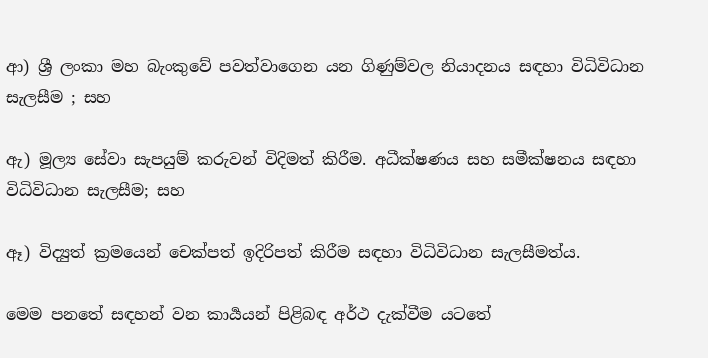ආ) ශ්‍රී ලංකා මහ බැංකුවේ පවත්වාගෙන යන ගිණුම්වල නියාදනය සඳහා විධිවිධාන සැලසීම ; සහ

ඇ) මූල්‍ය සේවා සැපයුම් කරුවන් විදිමත් කිරීම. අධීක්ෂණය සහ සමීක්ෂනය සඳහා විධිවිධාන සැලසීම; සහ

ඈ) විද්‍යුත් ක්‍රමයෙන් චෙක්පත් ඉදිරිපත් කිරීම සඳහා විධිවිධාන සැලසීමත්ය.

මෙම පනතේ සඳහන් වන කාර්‍යයන් පිළිබඳ අර්ථ දැක්වීම යටතේ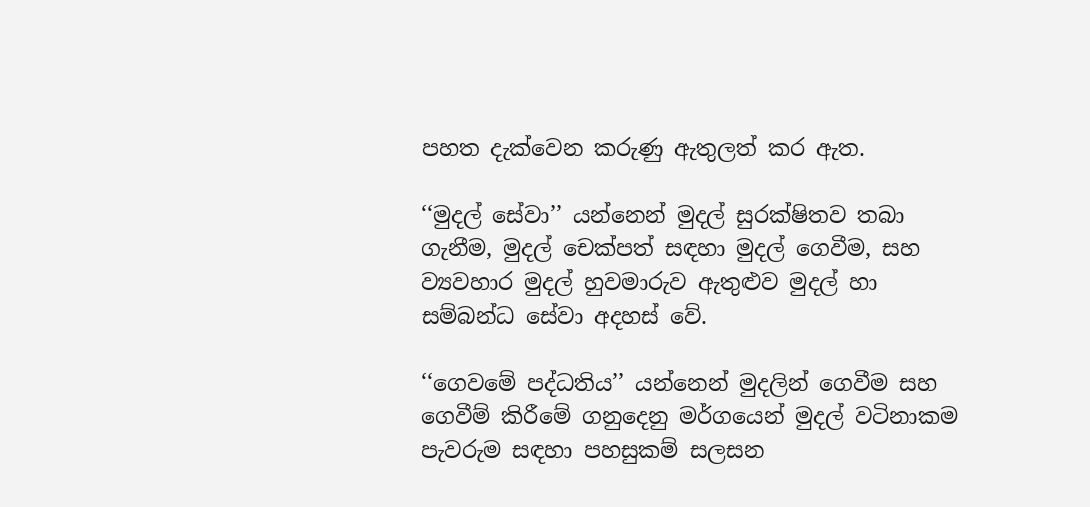පහත දැක්වෙන කරුණු ඇතුලත් කර ඇත.

‘‘මුදල් සේවා’’ යන්නෙන් මුදල් සුරක්ෂිතව තබා ගැනීම, මුදල් චෙක්පත් සඳහා මුදල් ගෙවීම, සහ ව්‍යවහාර මුදල් හුවමාරුව ඇතුළුව මුදල් හා සම්බන්ධ සේවා අදහස් වේ.

‘‘ගෙවමේ පද්ධතිය’’ යන්නෙන් මුදලින් ගෙවීම සහ ගෙවීම් කිරීමේ ගනුදෙනු මර්ගයෙන් මුදල් වටිනාකම පැවරුම සඳහා පහසුකම් සලසන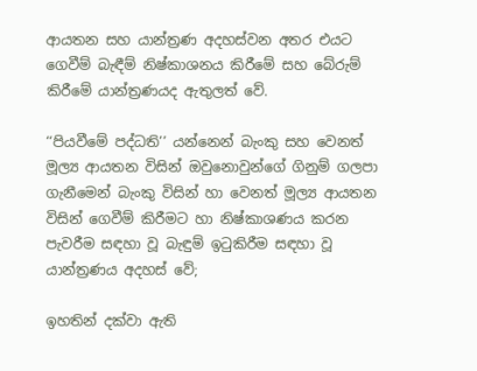ආයතන සහ යාන්ත්‍රණ අදහස්වන අතර එයට ගෙවීම් බැඳීම් නිෂ්කාශනය කිරීමේ සහ බේරුම් කිරීමේ යාන්ත්‍රණයද ඇතුලත් වේ.

‘‘පියවීමේ පද්ධති’’ යන්නෙන් බැංකු සහ වෙනත් මූල්‍ය ආයතන විසින් ඔවුනොවුන්ගේ ගිනුම් ගලපා ගැනීමෙන් බැංකු විසින් හා වෙනත් මූල්‍ය ආයතන විසින් ගෙවීම් කිරීමට හා නිෂ්කාශණය කරන පැවරීම සඳහා වූ බැඳුම් ඉටුකිරීම සඳහා වූ යාන්ත්‍රණය අදහස් වේ;

ඉහතින් දක්වා ඇති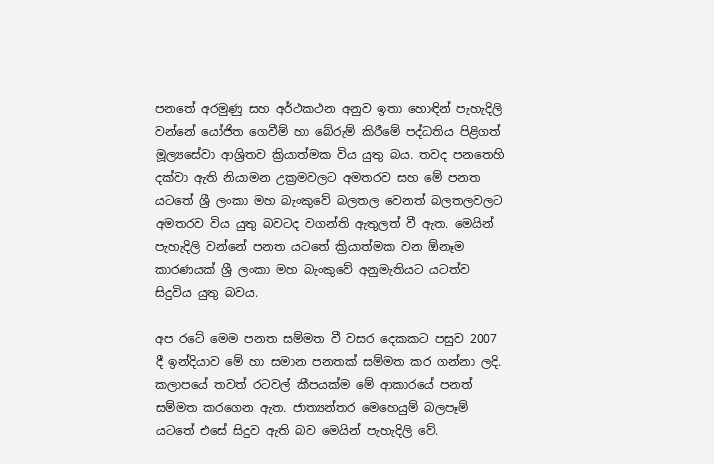පනතේ අරමුණු සහ අර්ථකථන අනුව ඉතා හොඳින් පැහැදිලි වන්නේ යෝජිත ගෙවීම් හා බේරුම් කිරීමේ පද්ධතිය පිළිගත් මූල්‍යසේවා ආශ්‍රිතව ක්‍රියාත්මක විය යුතු බය. තවද පනතෙහි දක්වා ඇති නියාමන උක්‍රමවලට අමතරව සහ මේ පනත යටතේ ශ්‍රී ලංකා මහ බැංකුවේ බලතල වෙනත් බලතලවලට අමතරව විය යුතු බවටද වගන්ති ඇතුලත් වී ඇත. මෙයින් පැහැදිලි වන්නේ පනත යටතේ ක්‍රියාත්මක වන ඕනෑම කාරණයක් ශ්‍රී ලංකා මහ බැංකුවේ අනුමැතියට යටත්ව සිදුවිය යුතු බවය.

අප රටේ මෙම පනත සම්මත වී වසර දෙකකට පසුව 2007 දී ඉන්දියාව මේ හා සමාන පනතක් සම්මත කර ගන්නා ලදි. කලාපයේ තවත් රටවල් කීපයක්ම මේ ආකාරයේ පනත් සම්මත කරගෙන ඇත. ජාත්‍යන්තර මෙහෙයුම් බලපෑම් යටතේ එසේ සිදුව ඇති බව මෙයින් පැහැදිලි වේ.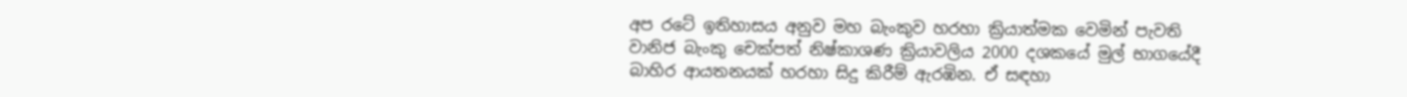අප රටේ ඉතිහාසය අනුව මහ බැංකුව හරහා ක්‍රියාත්මක වෙමින් පැවති වානිජ බැංකු චෙක්පත් නිෂ්කාශණ ක්‍රියාවලිය 2000 දශකයේ මුල් භාගයේදී බාහිර ආයතනයක් හරහා සිදු කිරීම් ඇරඹින. ඒ සඳහා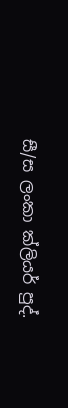සී/ස ලංකා ක්ලියර් පුද්.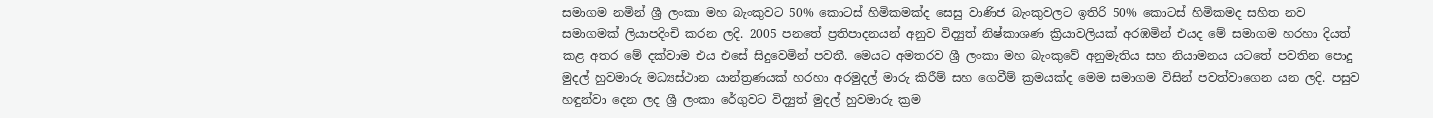සමාගම නමින් ශ්‍රී ලංකා මහ බැංකුවට 50% කොටස් හිමිකමක්ද සෙසු වාණිජ බැංකුවලට ඉතිරි 50% කොටස් හිමිකමද සහිත නව සමාගමක් ලියාපදිංචි කරන ලදි. 2005 පනතේ ප්‍රතිපාදනයන් අනුව විද්‍යුත් නිෂ්කාශණ ක්‍රියාවලියක් අරඹමින් එයද මේ සමාගම හරහා දියත් කළ අතර මේ දක්වාම එය එසේ සිදුවෙමින් පවතී. මෙයට අමතරව ශ්‍රී ලංකා මහ බැංකුවේ අනුමැතිය සහ නියාමනය යටතේ පවතින පොදු මුදල් හුවමාරු මධ්‍යස්ථාන යාන්ත්‍රණයක් හරහා අරමුදල් මාරු කිරීම් සහ ගෙවීම් ක්‍රමයක්ද මෙම සමාගම විසින් පවත්වාගෙන යන ලදි. පසුව හඳුන්වා දෙන ලද ශ්‍රී ලංකා රේගුවට විද්‍යුත් මුදල් හුවමාරු ක්‍රම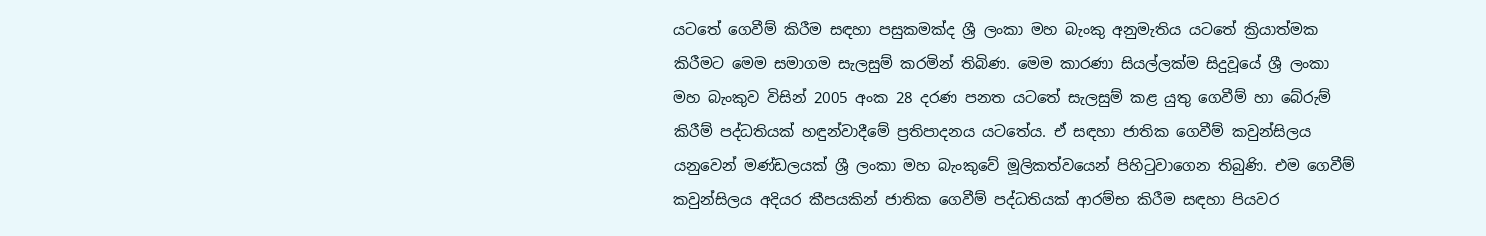යටතේ ගෙවීම් කිරීම සඳහා පසුකමක්ද ශ්‍රී ලංකා මහ බැංකු අනුමැතිය යටතේ ක්‍රියාත්මක කිරීමට මෙම සමාගම සැලසුම් කරමින් තිබිණ. මෙම කාරණා සියල්ලක්ම සිදුවූයේ ශ්‍රී ලංකා මහ බැංකුව විසින් 2005 අංක 28 දරණ පනත යටතේ සැලසුම් කළ යුතු ගෙවීම් හා බේරුම් කිරීම් පද්ධතියක් හඳුන්වාදීමේ ප්‍රතිපාදනය යටතේය. ඒ සඳහා ජාතික ගෙවීම් කවුන්සිලය යනුවෙන් මණ්ඩලයක් ශ්‍රී ලංකා මහ බැංකුවේ මූලිකත්වයෙන් පිහිටුවාගෙන තිබුණි. එම ගෙවීම් කවුන්සිලය අදියර කීපයකින් ජාතික ගෙවීම් පද්ධතියක් ආරම්භ කිරීම සඳහා පියවර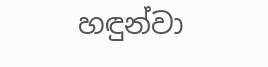හඳුන්වා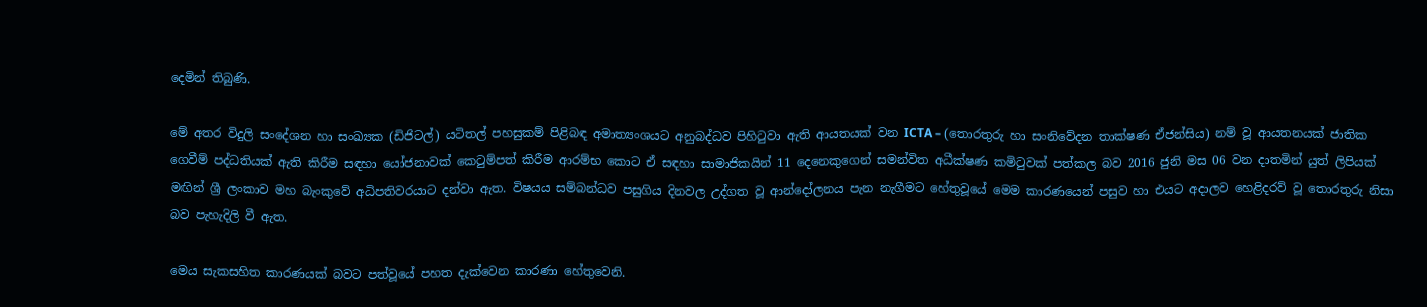දෙමින් තිබුණි.

මේ අතර විදුලි සංදේශන හා සංඛ්‍යක (ඩිජිටල්) යටිතල් පහසුකම් පිළිබඳ අමාත්‍යංශයට අනුබද්ධව පිහිටුවා ඇති ආයතයක් වන ICTA – (තොරතුරු හා සංනිවේදන තාක්ෂණ ඒජන්සිය) නම් වූ ආයතනයක් ජාතික ගෙවීම් පද්ධතියක් ඇති කිරීම සඳහා යෝජනාවක් කෙටුම්පත් කිරීම ආරම්භ කොට ඒ සඳහා සාමාජිකයින් 11 දෙනෙකුගෙන් සමන්විත අධීක්ෂණ කමිටුවක් පත්කල බව 2016 ජුනි මස 06 වන දාතමින් යුත් ලිපියක් මඟින් ශ්‍රී ලංකාව මහ බැංකුවේ අධිපතිවරයාට දන්වා ඇත. විෂයය සම්බන්ධව පසුගිය දිනවල උද්ගත වූ ආන්දෝලනය පැන නැගීමට හේතුවූයේ මෙම කාරණයෙන් පසුව හා එයට අදාලව හෙළිදරව් වූ තොරතුරු නිසා බව පැහැදිලි වී ඇත.

මෙය සැකසහිත කාරණයක් බවට පත්වූයේ පහත දැක්වෙන කාරණා හේතුවෙනි.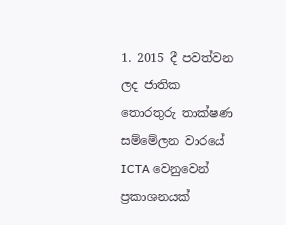1. 2015 දී පවත්වන ලද ජාතික තොරතුරු තාක්ෂණ සම්මේලන වාරයේ ICTA වෙනුවෙන් ප්‍රකාශනයක්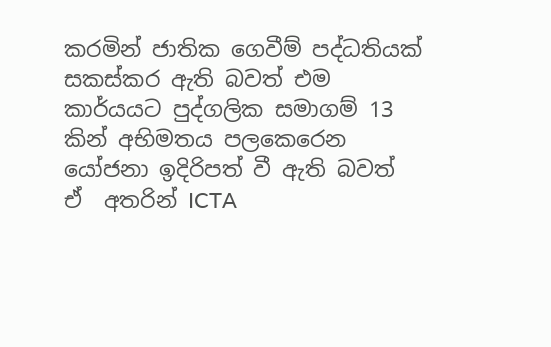කරමින් ජාතික ගෙවීම් පද්ධතියක් සකස්කර ඇති බවත් එම කාර්යයට පුද්ගලික සමාගම් 13 කින් අභිමතය පලකෙරෙන යෝජනා ඉදිරිපත් වී ඇති බවත් ඒ  අතරින් ICTA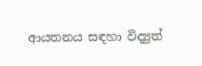ආයතනය සඳහා විද්‍යුත්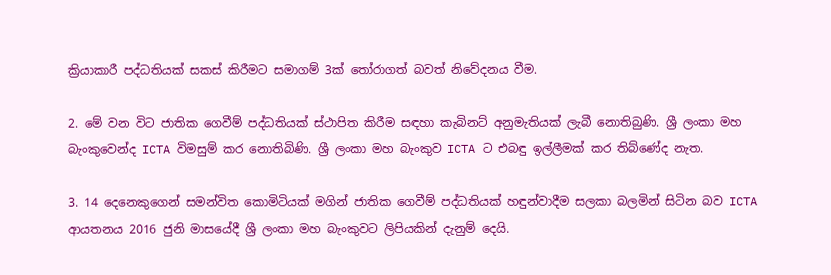ක්‍රියාකාරී පද්ධතියක් සකස් කිරීමට සමාගම් 3ක් තෝරාගත් බවත් නිවේදනය වීම.

2. මේ වන විට ජාතික ගෙවීම් පද්ධතියක් ස්ථාපිත කිරීම සඳහා කැබිනට් අනුමැතියක් ලැබී නොතිබුණි. ශ්‍රී ලංකා මහ බැංකුවෙන්ද ICTA විමසුම් කර නොතිබිණි. ශ්‍රී ලංකා මහ බැංකුව ICTA ට එබඳු ඉල්ලීමක් කර තිබ්ණේද නැත.

3. 14 දෙනෙකුගෙන් සමන්විත කොමිටියක් මගින් ජාතික ගෙවීම් පද්ධතියක් හඳුන්වාදීම සලකා බලමින් සිටින බව ICTA ආයතනය 2016 ජුනි මාසයේදී ශ්‍රී ලංකා මහ බැංකුවට ලිපියකින් දැනුම් දෙයි.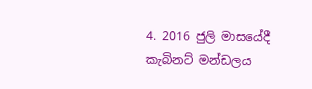4. 2016 ජුලි මාසයේදී කැබිනට් මන්ඩලය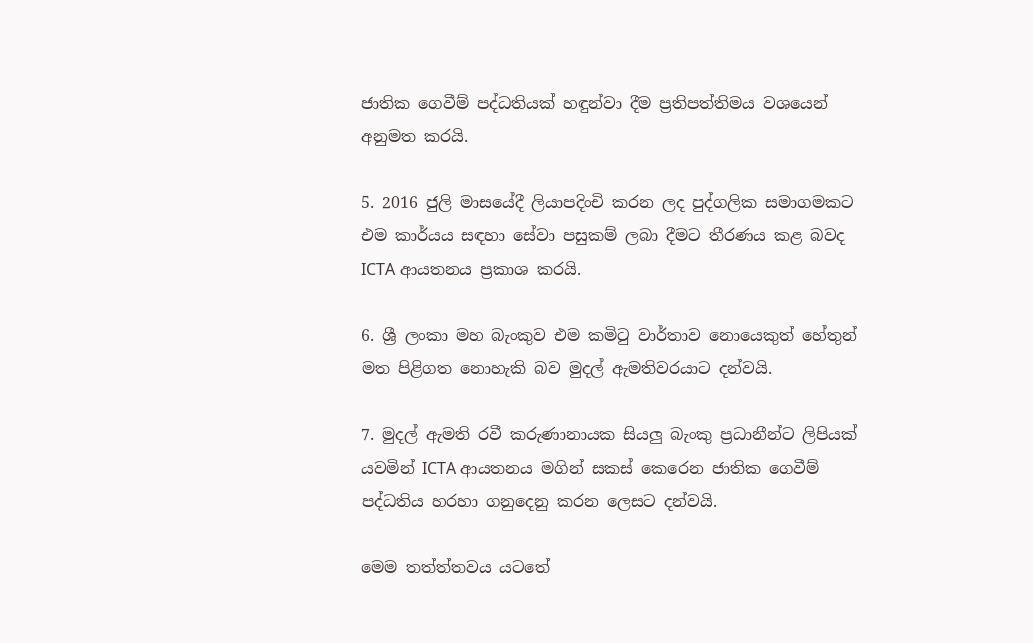ජාතික ගෙවීම් පද්ධතියක් හඳුන්වා දීම ප්‍රතිපත්තිමය වශයෙන් අනුමත කරයි.

5. 2016 ජුලි මාසයේදී ලියාපදිංචි කරන ලද පුද්ගලික සමාගමකට එම කාර්යය සඳහා සේවා පසුකම් ලබා දීමට තීරණය කළ බවද ICTA ආයතනය ප්‍රකාශ කරයි.

6. ශ්‍රී ලංකා මහ බැංකුව එම කමිටු වාර්තාව නොයෙකුත් හේතුන් මත පිළිගත නොහැකි බව මුදල් ඇමතිවරයාට දන්වයි.

7. මුදල් ඇමති රවී කරුණානායක සියලු බැංකු ප්‍රධානීන්ට ලිපියක් යවමින් ICTA ආයතනය මගින් සකස් කෙරෙන ජාතික ගෙවීම් පද්ධතිය හරහා ගනුදෙනු කරන ලෙසට දන්වයි.

මෙම තත්ත්තවය යටතේ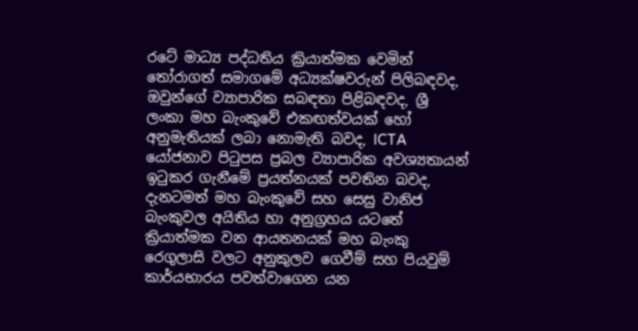රටේ මාධ්‍ය පද්ධතිය ක්‍රියාත්මක වෙමින් තෝරාගත් සමාගමේ අධ්‍යක්ෂවරුන් පිලිබඳවද, ඔවුන්ගේ ව්‍යාපාරික සබඳතා පිළිබඳවද, ශ්‍රී ලංකා මහ බැංකුවේ එකඟත්වයක් හෝ අනුමැතියක් ලබා නොමැති බවද, ICTA  යෝජනාව පිටුපස ප්‍රබල ව්‍යාපාරික අවශ්‍යතායන් ඉටුකර ගැනීමේ ප්‍රයත්නයක් පවතින බවද, දැනටමත් මහ බැංකුවේ සහ සෙසු වානිජ බැංකුවල අයිතිය හා අනුග්‍රහය යටතේ ක්‍රියාත්මක වන ආයතනයක් මහ බැංකු රෙගුලාසි වලට අනුකුලව ගෙවීම් සහ පියවුම් කාර්යභාරය පවත්වාගෙන යන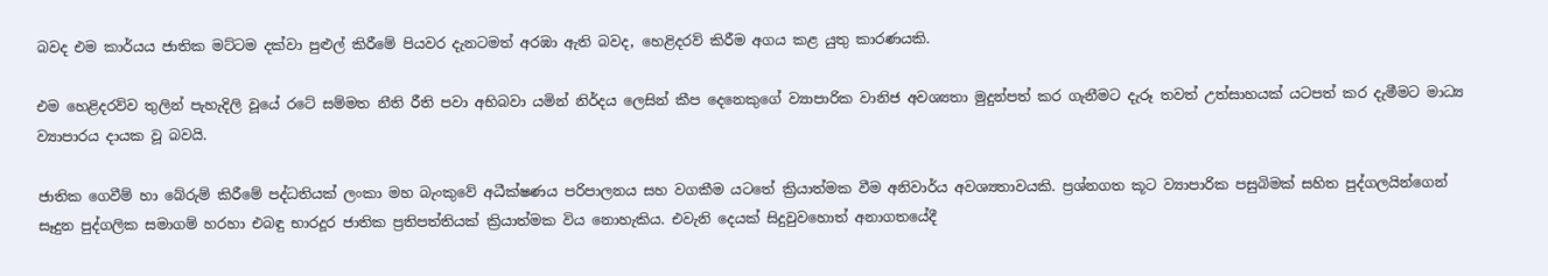බවද එම කාර්යය ජාතික මට්ටම දක්වා පුළුල් කිරීමේ පියවර දැනටමත් අරඹා ඇති බවද, හෙළිදරව් කිරීම අගය කළ යුතු කාරණයකි.

එම හෙළිදරව්ව තුලින් පැහැදිලි වූයේ රටේ සම්මත නීති රීති පවා අභිබවා යමින් නිර්දය ලෙසින් කීප දෙනෙකුගේ ව්‍යාපාරික වානිජ අවශ්‍යතා මුදුන්පත් කර ගැනීමට දැරූ තවත් උත්සාහයක් යටපත් කර දැමීමට මාධ්‍ය ව්‍යාපාරය දායක වූ බවයි.

ජාතික ගෙවීම් හා බේරුම් කිරීමේ පද්ධතියක් ලංකා මහ බැංකුවේ අධීක්ෂණය පරිපාලනය සහ වගකීම යටතේ ක්‍රියාත්මක වීම අනිවාර්ය අවශ්‍යතාවයකි. ප්‍රශ්නගත කූට ව්‍යාපාරික පසුබිමක් සහිත පුද්ගලයින්ගෙන් සෑදුන පුද්ගලික සමාගම් හරහා එබඳු භාරදූර ජාතික ප්‍රතිපත්තියක් ක්‍රියාත්මක විය නොහැකිය. එවැනි දෙයක් සිදුවුවහොත් අනාගතයේදී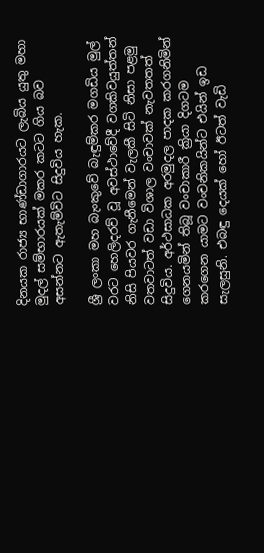දිනයක රාජ්‍ය භාණ්ඩාගාරයට ලැබිය යුතු මහා මුදල් සම්භාරයක් මකර කටට ගිය බව අසන්නට ඇතැම්විට සිදුවිය හැක.

ශ්‍රී ලංකා මහ බැංකුවේ බැඳුම්කර මගඩිය මුල් වරට හෙලිදරව් වූ අවස්ථාවේදී වගකිවයුත්තන් නිසි පියවර ගැනීමෙන් වැලකී සිටි නිසා පළමු වතවාටත් වඩා විශාල වංචාවක් නැවතතත් සිදුවිය. අර්ථසාධක අරමුදල පාදක කරගනිමින් ගෙනයමින් තිබූ වංචාකාරී ක්‍රියා දිගටම කරගෙන යාමට වංචනිකයින්ට එයින් ඉඩ සැලසුනි. එබඳු දෙයක් හෝ ඊටත් වැඩි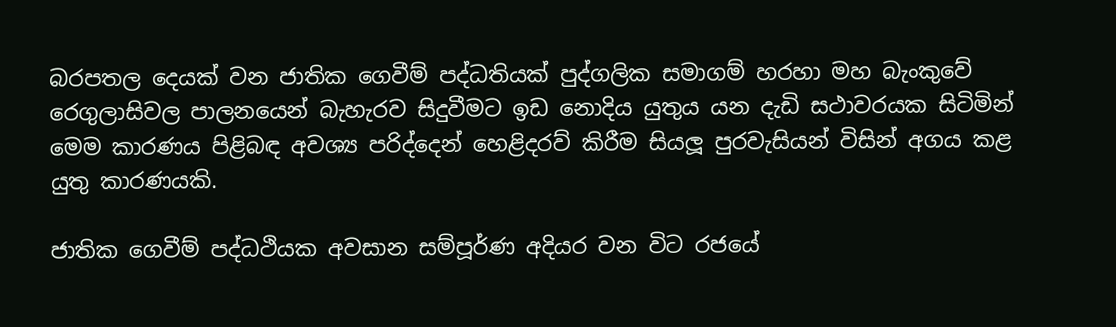බරපතල දෙයක් වන ජාතික ගෙවීම් පද්ධතියක් පුද්ගලික සමාගම් හරහා මහ බැංකුවේ රෙගුලාසිවල පාලනයෙන් බැහැරව සිදුවීමට ඉඩ නොදිය යුතුය යන දැඩි සථාවරයක සිටිමින් මෙම කාරණය පිළිබඳ අවශ්‍ය පරිද්දෙන් හෙළිදරව් කිරීම සියලූ පුරවැසියන් විසින් අගය කළ යුතු කාරණයකි.

ජාතික ගෙවීම් පද්ධථියක අවසාන සම්පූර්ණ අදියර වන විට රජයේ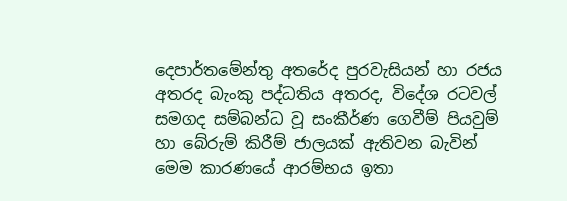දෙපාර්තමේන්තු අතරේද පුරවැසියන් හා රජය අතරද බැංකු පද්ධතිය අතරද, විදේශ රටවල් සමගද සම්බන්ධ වූ සංකීර්ණ ගෙවීම් පියවුම් හා බේරුම් කිරීම් ජාලයක් ඇතිවන බැවින් මෙම කාරණයේ ආරම්භය ඉතා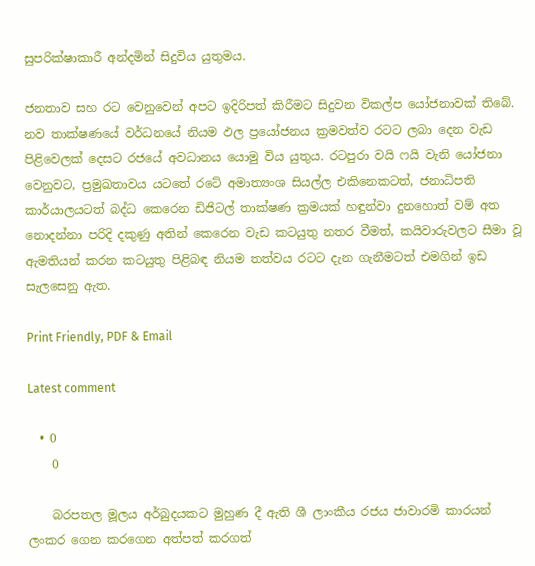සුපරික්ෂාකාරී අන්දමින් සිදුවිය යුතුමය.

ජනතාව සහ රට වෙනුවෙන් අපට ඉදිරිපත් කිරීමට සිදුවන විකල්ප යෝජනාවක් තිබේ. නව තාක්ෂණයේ වර්ධනයේ නියම ඵල ප්‍රයෝජනය ක්‍රමවත්ව රටට ලබා දෙන වැඩ පිළිවෙලක් දෙසට රජයේ අවධානය යොමු විය යුතුය. රටපුරා වයි ෆයි වැනි යෝජනා වෙනුවට, ප්‍රමුඛතාවය යටතේ රටේ අමාත්‍යංශ සියල්ල එකිනෙකටත්, ජනාධිපති කාර්යාලයටත් බද්ධ කෙරෙන ඩිජිටල් තාක්ෂණ ක්‍රමයක් හඳුන්වා දුනහොත් වම් අත නොදන්නා පරිදි දකුණු අතින් කෙරෙන වැඩ කටයුතු නතර වීමත්, කයිවාරුවලට සීමා වූ ඇමතියන් කරන කටයුතු පිළිබඳ නියම තත්වය රටට දැන ගැනීමටත් එමගින් ඉඩ සැලසෙනු ඇත.

Print Friendly, PDF & Email

Latest comment

  • 0
    0

    බරපතල මූලය අර්බුදයකට මුහුණ දී ඇති ශී ලාංකීය රජය ජාවාරමි කාරයන් ලංකර ගෙන කරගෙන අත්පත් කරගත්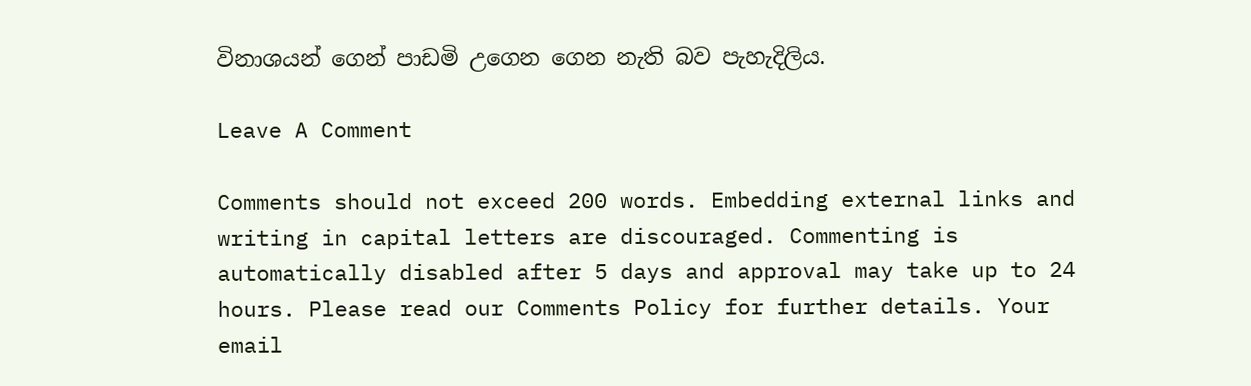විනාශයන් ගෙන් පාඩමි උගෙන ගෙන නැති බව පැහැදිලිය.

Leave A Comment

Comments should not exceed 200 words. Embedding external links and writing in capital letters are discouraged. Commenting is automatically disabled after 5 days and approval may take up to 24 hours. Please read our Comments Policy for further details. Your email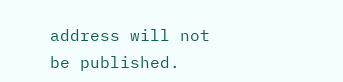address will not be published.